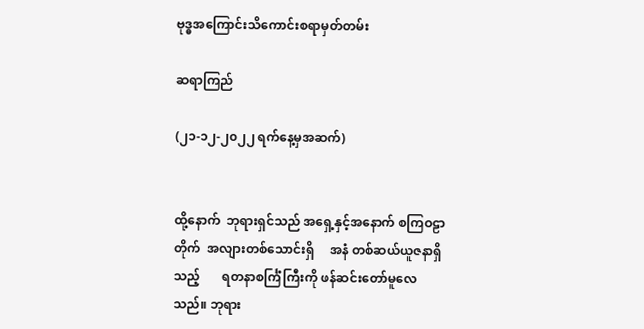ဗုဒ္ဓအကြောင်းသိကောင်းစရာမှတ်တမ်း

ဆရာကြည်

(၂၁-၁၂-၂၀၂၂ ရက်နေ့မှအဆက်)


ထို့နောက်  ဘုရားရှင်သည် အရှေ့နှင့်အနောက် စကြဝဠာတိုက်  အလျားတစ်သောင်းရှိ     အနံ တစ်ဆယ်ယူဇနာရှိသည့်       ရတနာစင်္ကြံကြီးကို ဖန်ဆင်းတော်မူလေသည်။ ဘုရား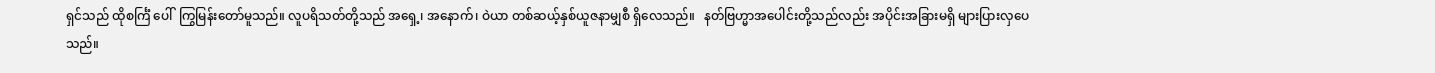ရှင်သည် ထိုစင်္ကြံ ပေါ်  ကြွမြန်းတော်မူသည်။ လူပရိသတ်တို့သည် အရှေ့၊ အနောက်၊ ဝဲယာ တစ်ဆယ့်နှစ်ယူဇနာမျှစီ ရှိလေသည်။   နတ်ဗြဟ္မာအပေါင်းတို့သည်လည်း အပိုင်းအခြားမရှိ များပြားလှပေသည်။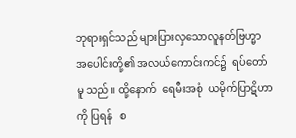ဘုရားရှင်သည် များပြားလှသောလူနတ်ဗြဟ္မာ အပေါင်းတို့၏ အလယ်ကောင်းကင်၌  ရပ်တော်မူ သည်။ ထို့နောက်  ရေမီးအစုံ  ယမိုက်ပြာဋိဟာကို ပြရန်   စ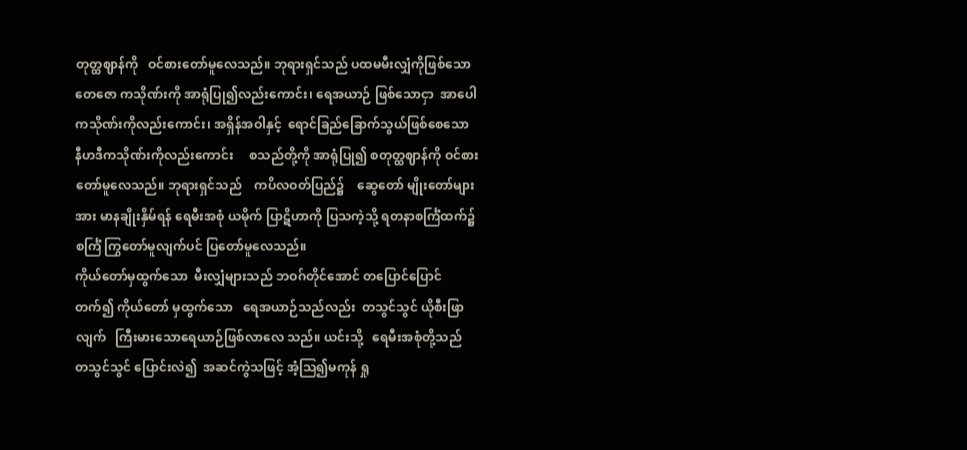တုတ္ထဈာန်ကို   ဝင်စားတော်မူလေသည်။ ဘုရားရှင်သည် ပထမမီးလျှံကိုဖြစ်သော တေဇော ကသိုဏ်းကို အာရုံပြု၍လည်းကောင်း၊ ရေအယာဉ် ဖြစ်သောငှာ  အာပေါကသိုဏ်းကိုလည်းကောင်း၊ အရှိန်အဝါနှင့်  ရောင်ခြည်ခြောက်သွယ်ဖြစ်စေသော နီဟဒီကသိုဏ်းကိုလည်းကောင်း     စသည်တို့ကို အာရုံပြု၍ စတုတ္ထဈာန်ကို ဝင်စားတော်မူလေသည်။ ဘုရားရှင်သည်    ကပိလဝတ်ပြည်၌    ဆွေတော် မျိုးတော်များအား မာနချိုးနှိမ်ရန် ရေမီးအစုံ ယမိုက် ပြာဋိဟာကို ပြသကဲ့သို့ ရတနာစင်္ကြံထက်၌ စင်္ကြံ ကြွတော်မူလျက်ပင် ပြတော်မူလေသည်။
ကိုယ်တော်မှထွက်သော  မီးလျှံများသည် ဘဝဂ်တိုင်အောင် တပြောင်ပြောင်တက်၍ ကိုယ်တော် မှထွက်သော   ရေအယာဉ်သည်လည်း  တသွင်သွင် ယိုစီးဖြာလျက်   ကြီးမားသောရေယာဉ်ဖြစ်လာလေ သည်။ ယင်းသို့   ရေမီးအစုံတို့သည်   တသွင်သွင် ပြောင်းလဲ၍  အဆင်ကွဲသဖြင့် အံ့သြ၍မကုန် ရှု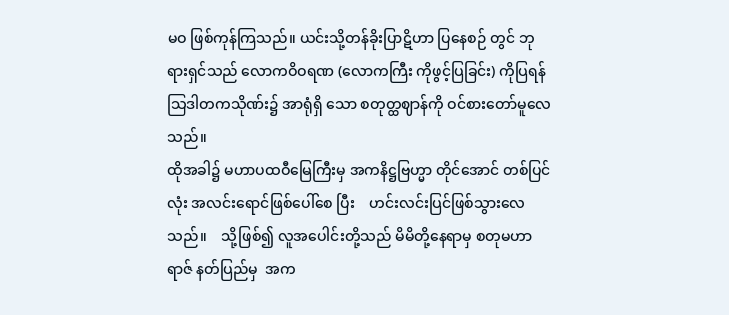မဝ ဖြစ်ကုန်ကြသည်။ ယင်းသို့တန်ခိုးပြာဋိဟာ ပြနေစဉ် တွင် ဘုရားရှင်သည် လောကဝိဝရဏ (လောကကြီး ကိုဖွင့်ပြခြင်း) ကိုပြရန် သြဒါတကသိုဏ်း၌ အာရုံရှိ သော စတုတ္ထဈာန်ကို ဝင်စားတော်မူလေသည်။
ထိုအခါ၌ မဟာပထဝီမြေကြီးမှ အကနိဋ္ဌဗြဟ္မာ တိုင်အောင် တစ်ပြင်လုံး အလင်းရောင်ဖြစ်ပေါ်စေ ပြီး    ဟင်းလင်းပြင်ဖြစ်သွားလေသည်။    သို့ဖြစ်၍ လူအပေါင်းတို့သည် မိမိတို့နေရာမှ စတုမဟာရာဇ် နတ်ပြည်မှ  အက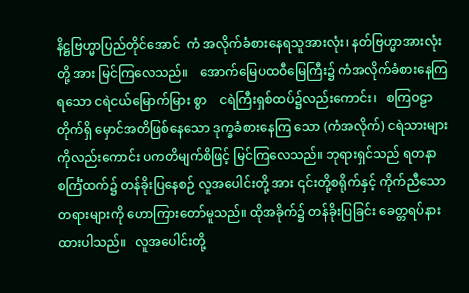နိဋ္ဌဗြဟ္မာပြည်တိုင်အောင်  ကံ အလိုက်ခံစားနေရသူအားလုံး၊ နတ်ဗြဟ္မာအားလုံးတို့ အား မြင်ကြလေသည်။    အောက်မြေပထဝီမြေကြီး၌ ကံအလိုက်ခံစားနေကြရသော ငရဲငယ်မြောက်မြား စွာ    ငရဲကြီးရှစ်ထပ်၌လည်းကောင်း၊   စကြဝဠာ တိုက်ရှိ မှောင်အတိဖြစ်နေသော ဒုက္ခခံစားနေကြ သော (ကံအလိုက်) ငရဲသားများကိုလည်းကောင်း ပကတိမျက်စိဖြင့် မြင်ကြလေသည်။ ဘုရားရှင်သည် ရတနာစင်္ကြံထက်၌ တန်ခိုးပြနေစဉ် လူအပေါင်းတို့ အား ၎င်းတို့စရိုက်နှင့် ကိုက်ညီသောတရားများကို ဟောကြားတော်မူသည်။ ထိုအခိုက်၌ တန်ခိုးပြခြင်း ခေတ္တရပ်နားထားပါသည်။   လူအပေါင်းတို့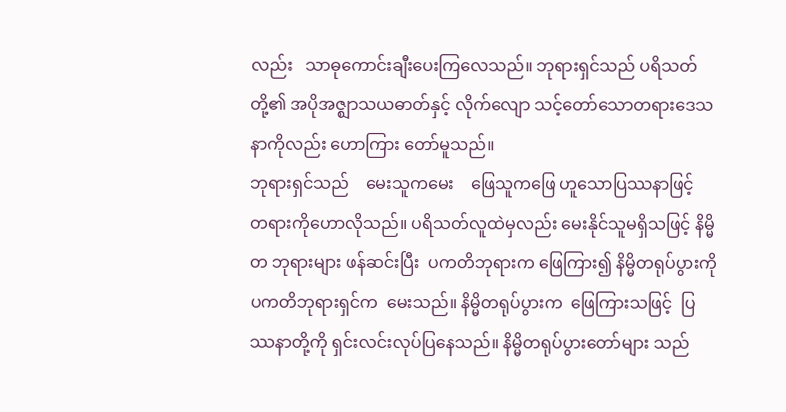လည်း   သာဓုကောင်းချီးပေးကြလေသည်။ ဘုရားရှင်သည် ပရိသတ်တို့၏ အပိုအဇ္ဈာသယဓာတ်နှင့် လိုက်လျော သင့်တော်သောတရားဒေသနာကိုလည်း ဟောကြား တော်မူသည်။
ဘုရားရှင်သည်    မေးသူကမေး    ဖြေသူကဖြေ ဟူသောပြဿနာဖြင့်      တရားကိုဟောလိုသည်။ ပရိသတ်လူထဲမှလည်း မေးနိုင်သူမရှိသဖြင့် နိမ္မိတ ဘုရားများ ဖန်ဆင်းပြီး  ပကတိဘုရားက ဖြေကြား၍ နိမ္မိတရုပ်ပွားကို  ပကတိဘုရားရှင်က  မေးသည်။ နိမ္မိတရုပ်ပွားက  ဖြေကြားသဖြင့်  ပြဿနာတို့ကို ရှင်းလင်းလုပ်ပြနေသည်။ နိမ္မိတရုပ်ပွားတော်များ သည်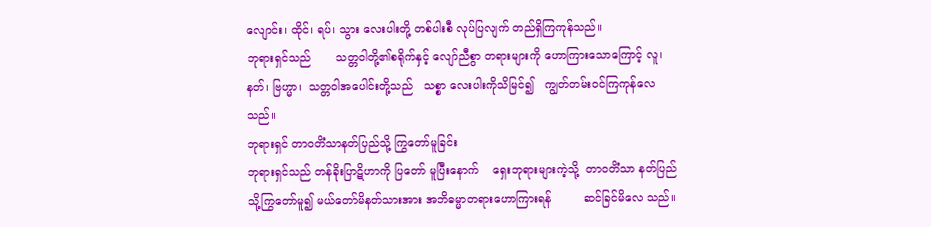လျောင်း၊ ထိုင်၊ ရပ်၊ သွား လေးပါးတို့ တစ်ပါးစီ လုပ်ပြလျက် တည်ရှိကြကုန်သည်။
ဘုရားရှင်သည်       သတ္တဝါတို့၏စရိုက်နှင့် လျော်ညီစွာ တရားများကို ဟောကြားသောကြောင့် လူ၊ နတ်၊ ဗြဟ္မာ၊  သတ္တဝါအပေါင်းတို့သည်   သစ္စာ လေးပါးကိုသိမြင်၍   ကျွတ်တမ်းဝင်ကြကုန်လေ သည်။
ဘုရားရှင် တာဝတိံသာနတ်ပြည်သို့ ကြွတော်မူခြင်း
ဘုရားရှင်သည် တန်ခိုးပြာဋိဟာကို ပြတော် မူပြီးနောက်    ရှေးဘုရားများကဲ့သို့  တာဝတိံသာ နတ်ပြည်သို့ကြွတော်မူ၍ မယ်တော်မိနတ်သားအား အဘိဓမ္မာတရားဟောကြားရန်         ဆင်ခြင်မိလေ သည်။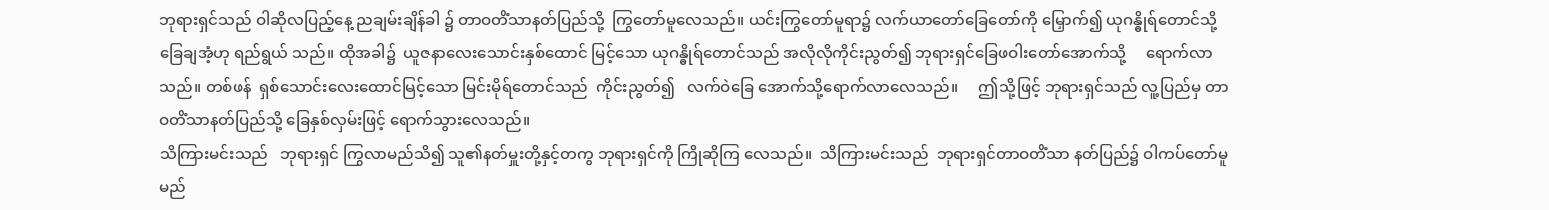ဘုရားရှင်သည် ဝါဆိုလပြည့်နေ့ ညချမ်းချိန်ခါ ၌ တာဝတိံသာနတ်ပြည်သို့  ကြွတော်မူလေသည်။ ယင်းကြွတော်မူရာ၌ လက်ယာတော်ခြေတော်ကို မြှောက်၍ ယုဂန္ဓိုရ်တောင်သို့  ခြေချအံ့ဟု ရည်ရွယ် သည်။ ထိုအခါ၌  ယူဇနာလေးသောင်းနှစ်ထောင် မြင့်သော ယုဂန္ဓိုရ်တောင်သည် အလိုလိုကိုင်းညွတ်၍ ဘုရားရှင်ခြေဖဝါးတော်အောက်သို့     ရောက်လာ သည်။ တစ်ဖန်  ရှစ်သောင်းလေးထောင်မြင့်သော မြင်းမိုရ်တောင်သည်  ကိုင်းညွတ်၍   လက်ဝဲခြေ အောက်သို့ရောက်လာလေသည်။     ဤသို့ဖြင့် ဘုရားရှင်သည် လူ့ပြည်မှ တာဝတိံသာနတ်ပြည်သို့ ခြေနှစ်လှမ်းဖြင့် ရောက်သွားလေသည်။
သိကြားမင်းသည်   ဘုရားရှင် ကြွလာမည်သိ၍ သူ၏နတ်မှူးတို့နှင့်တကွ ဘုရားရှင်ကို ကြိုဆိုကြ လေသည်။  သိကြားမင်းသည်  ဘုရားရှင်တာဝတိံသာ နတ်ပြည်၌ ဝါကပ်တော်မူမည်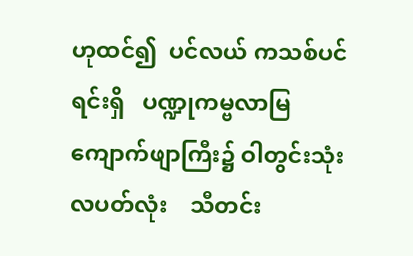ဟုထင်၍  ပင်လယ် ကသစ်ပင်ရင်းရှိ   ပဏ္ဍုကမ္ဗလာမြကျောက်ဖျာကြီး၌ ဝါတွင်းသုံးလပတ်လုံး    သီတင်း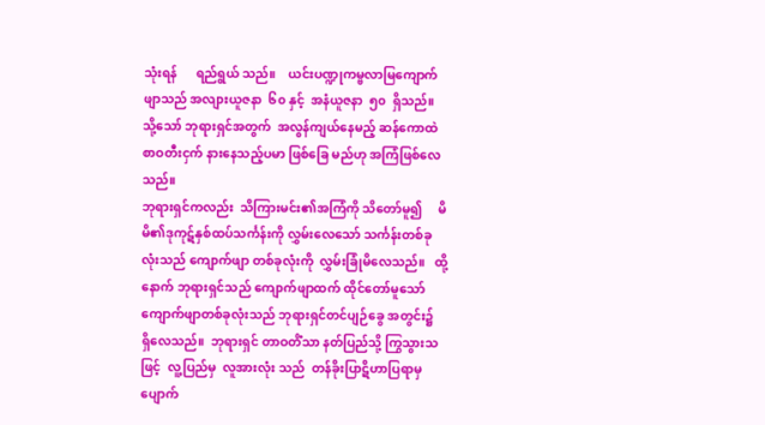သုံးရန်      ရည်ရွယ် သည်။    ယင်းပဏ္ဍုကမ္ဗလာမြကျောက်ဖျာသည် အလျားယူဇနာ  ၆၀ နှင့်  အနံယူဇနာ  ၅၀  ရှိသည်။ သို့သော် ဘုရားရှင်အတွက်  အလွန်ကျယ်နေမည့် ဆန်ကောထဲ စာဝတီးငှက် နားနေသည့်ပမာ ဖြစ်ခြေ မည်ဟု အကြံဖြစ်လေသည်။
ဘုရားရှင်ကလည်း  သိကြားမင်း၏အကြံကို သိတော်မူ၍     မိမိ၏ဒုကုဋ်နှစ်ထပ်သင်္ကန်းကို လွှမ်းလေသော် သင်္ကန်းတစ်ခုလုံးသည် ကျောက်ဖျာ တစ်ခုလုံးကို  လွှမ်းခြုံမိလေသည်။   ထို့နောက် ဘုရားရှင်သည် ကျောက်ဖျာထက် ထိုင်တော်မူသော် ကျောက်ဖျာတစ်ခုလုံးသည် ဘုရားရှင်တင်ပျဉ်ခွေ အတွင်း၌  ရှိလေသည်။  ဘုရားရှင် တာဝတိံသာ နတ်ပြည်သို့ ကြွသွားသဖြင့်  လူ့ပြည်မှ  လူအားလုံး သည်  တန်ခိုးပြာဋိဟာပြရာမှ   ပျောက်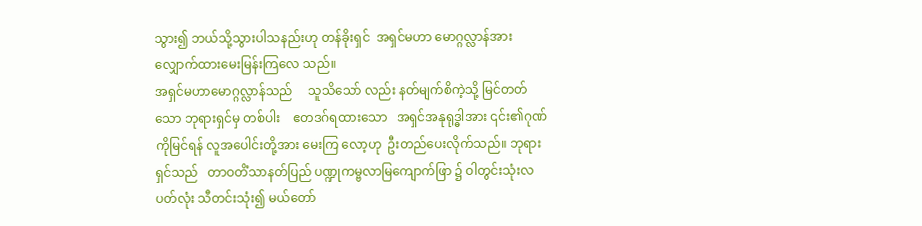သွား၍ ဘယ်သို့သွားပါသနည်းဟု တန်ခိုးရှင်  အရှင်မဟာ မောဂ္ဂလ္လာန်အား    လျှောက်ထားမေးမြန်းကြလေ သည်။
အရှင်မဟာမောဂ္ဂလ္လာန်သည်     သူသိသော် လည်း နတ်မျက်စိကဲ့သို့ မြင်တတ်သော ဘုရားရှင်မှ တစ်ပါး    ဧတဒဂ်ရထားသော   အရှင်အနုရုဒ္ဓါအား ၎င်း၏ဂုဏ်ကိုမြင်ရန် လူအပေါင်းတို့အား မေးကြ လော့ဟု  ဦးတည်ပေးလိုက်သည်။ ဘုရားရှင်သည်   တာဝတိံသာနတ်ပြည် ပဏ္ဍုကမ္ဗလာမြကျောက်ဖြာ ၌ ဝါတွင်းသုံးလပတ်လုံး သီတင်းသုံး၍ မယ်တော်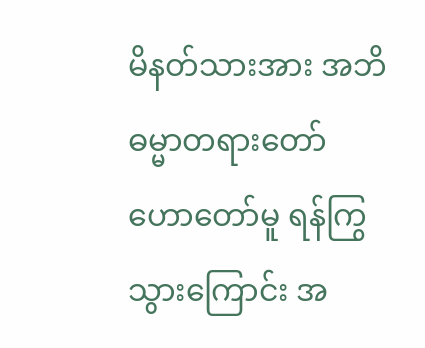မိနတ်သားအား အဘိဓမ္မာတရားတော် ဟောတော်မူ ရန်ကြွသွားကြောင်း အ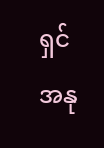ရှင်အနု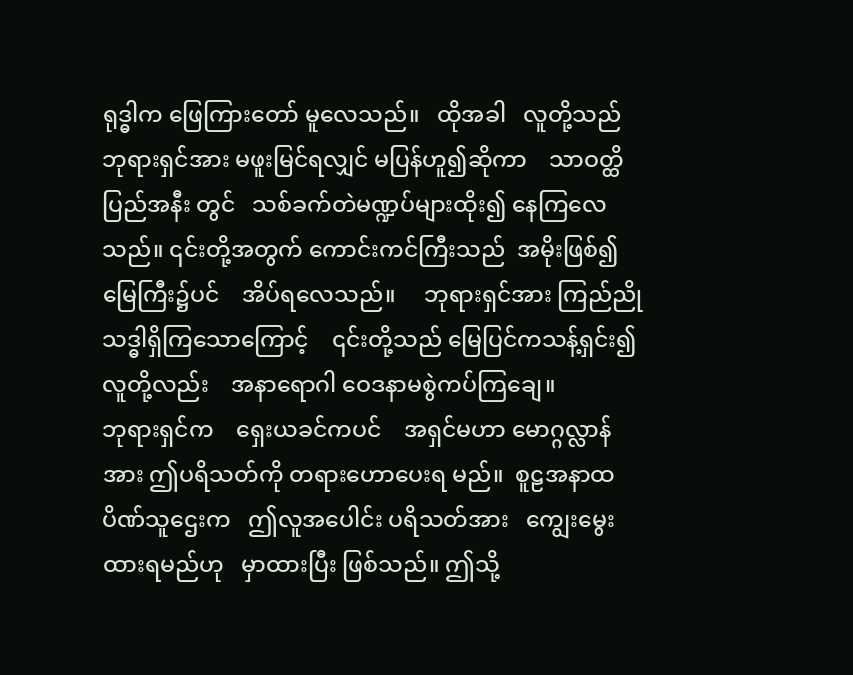ရုဒ္ဓါက ဖြေကြားတော် မူလေသည်။   ထိုအခါ   လူတို့သည် ဘုရားရှင်အား မဖူးမြင်ရလျှင် မပြန်ဟူ၍ဆိုကာ    သာဝတ္ထိပြည်အနီး တွင်   သစ်ခက်တဲမဏ္ဍပ်များထိုး၍ နေကြလေသည်။ ၎င်းတို့အတွက် ကောင်းကင်ကြီးသည်  အမိုးဖြစ်၍  မြေကြီး၌ပင်    အိပ်ရလေသည်။     ဘုရားရှင်အား ကြည်ညိုသဒ္ဓါရှိကြသောကြောင့်    ၎င်းတို့သည် မြေပြင်ကသန့်ရှင်း၍     လူတို့လည်း    အနာရောဂါ ဝေဒနာမစွဲကပ်ကြချေ။
ဘုရားရှင်က    ရှေးယခင်ကပင်    အရှင်မဟာ မောဂ္ဂလ္လာန်အား ဤပရိသတ်ကို တရားဟောပေးရ မည်။  စူဠအနာထပိဏ်သူဌေးက   ဤလူအပေါင်း ပရိသတ်အား   ကျွေးမွေးထားရမည်ဟု   မှာထားပြီး ဖြစ်သည်။ ဤသို့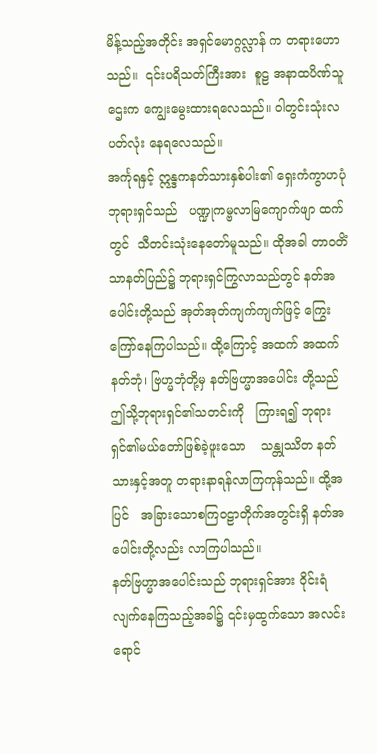မိန့်သည့်အတိုင်း အရှင်မောဂ္ဂလ္လာန် က တရားဟောသည်။  ၎င်းပရိသတ်ကြီးအား  စူဠ အနာထပိဏ်သူဌေးက ကျွေးမွေးထားရလေသည်။ ဝါတွင်းသုံးလပတ်လုံး နေရလေသည်။
အင်္ကုရနှင့် ဣန္ဒကနတ်သားနှစ်ပါး၏ ရှေးကံကွာဟပုံ
ဘုရားရှင်သည်   ပဏ္ဍုကမ္ဗလာမြကျောက်ဖျာ ထက်တွင်  သီတင်းသုံးနေတော်မူသည်။ ထိုအခါ တာဝတိံသာနတ်ပြည်၌ ဘုရားရှင်ကြွလာသည်တွင် နတ်အပေါင်းတို့သည် အုတ်အုတ်ကျက်ကျက်ဖြင့် ကြွေးကြော်နေကြပါသည်။ ထို့ကြောင့် အထက် အထက် နတ်ဘုံ၊ ဗြဟ္မဘုံတို့မှ နတ်ဗြဟ္မာအပေါင်း တို့သည် ဤသို့ဘုရားရှင်၏သတင်းကို   ကြားရ၍ ဘုရားရှင်၏မယ်တော်ဖြစ်ခဲ့ဖူးသော    သန္တုဿိတ နတ်သားနှင့်အတူ တရားနာရန်လာကြကုန်သည်။ ထို့အပြင်   အခြားသောစကြဝဠာတိုက်အတွင်းရှိ နတ်အပေါင်းတို့လည်း လာကြပါသည်။
နတ်ဗြဟ္မာအပေါင်းသည် ဘုရားရှင်အား ဝိုင်းရံ လျက်နေကြသည့်အခါ၌ ၎င်းမှထွက်သော အလင်း ရောင်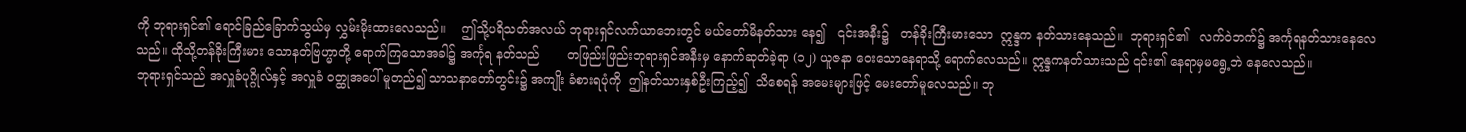ကို ဘုရားရှင်၏ ရောင်ခြည်ခြောက်သွယ်မှ လွှမ်းမိုးထားလေသည်။    ဤသို့ပရိသတ်အလယ် ဘုရားရှင်လက်ယာဘေးတွင် မယ်တော်မိနတ်သား နေ၍   ၎င်းအနီး၌   တန်ခိုးကြီးမားသော  ဣန္ဒက နတ်သားနေသည်။  ဘုရားရှင်၏   လက်ဝဲဘက်၌ အင်္ကုရနတ်သားနေလေသည်။ ထိုသို့တန်ခိုးကြီးမား သောနတ်ဗြဟ္မာတို့ ရောက်ကြသောအခါ၌ အင်္ကုရ နတ်သည်       တဖြည်းဖြည်းဘုရားရှင်အနီးမှ နောက်ဆုတ်ခဲ့ရာ (၁၂) ယူဇနာ ဝေးသောနေရာသို့ ရောက်လေသည်။ ဣန္ဒကနတ်သားသည် ၎င်း၏ နေရာမှမရွေ့ဘဲ နေလေသည်။
ဘုရားရှင်သည် အလှူခံပုဂ္ဂိုလ်နှင့် အလှူခံ ဝတ္ထုအပေါ် မူတည်၍ သာသနာတော်တွင်း၌ အကျိုး ခံစားရပုံကို  ဤနတ်သားနှစ်ဦးကြည့်၍  သိစေရန် အမေးများဖြင့် မေးတော်မူလေသည်။ ဘု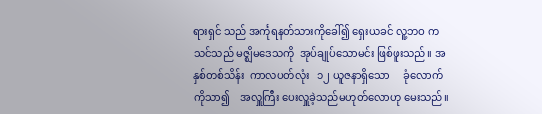ရားရှင် သည် အင်္ကုရနတ်သားကိုခေါ်၍ ရှေးယခင် လူ့ဘဝ က သင်သည် မဇ္ဈိမဒေသကို  အုပ်ချုပ်သောမင်း ဖြစ်ဖူးသည်။ အနှစ်တစ်သိန်း  ကာလပတ်လုံး   ၁၂ ယူဇနာရှိသော     ခုံလောက်ကိုသာ၍    အလှူကြီး ပေးလှူခဲ့သည်မဟုတ်လောဟု မေးသည်။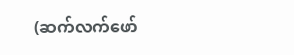(ဆက်လက်ဖော်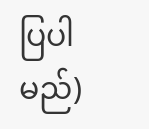ပြပါမည်)